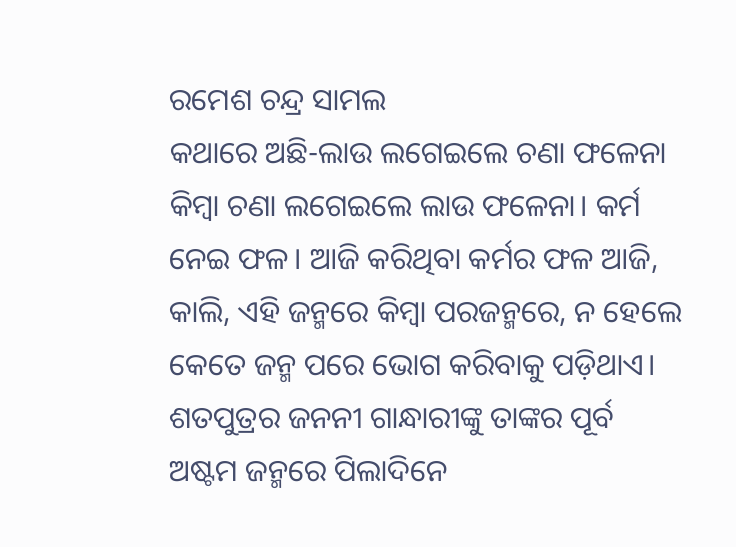ରମେଶ ଚନ୍ଦ୍ର ସାମଲ
କଥାରେ ଅଛି-ଲାଉ ଲଗେଇଲେ ଚଣା ଫଳେନା କିମ୍ବା ଚଣା ଲଗେଇଲେ ଲାଉ ଫଳେନା। କର୍ମ ନେଇ ଫଳ। ଆଜି କରିଥିବା କର୍ମର ଫଳ ଆଜି, କାଲି, ଏହି ଜନ୍ମରେ କିମ୍ବା ପରଜନ୍ମରେ, ନ ହେଲେ କେତେ ଜନ୍ମ ପରେ ଭୋଗ କରିବାକୁ ପଡ଼ିଥାଏ। ଶତପୁତ୍ରର ଜନନୀ ଗାନ୍ଧାରୀଙ୍କୁ ତାଙ୍କର ପୂର୍ବ ଅଷ୍ଟମ ଜନ୍ମରେ ପିଲାଦିନେ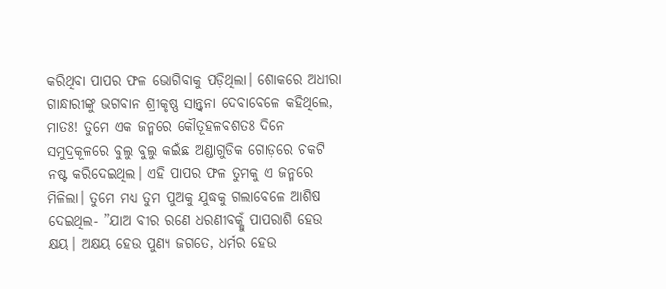କରିଥିବା ପାପର ଫଳ ଭୋଗିବାକୁ ପଡ଼ିଥିଲା। ଶୋକରେ ଅଧୀରା ଗାନ୍ଧାରୀଙ୍କୁ ଭଗବାନ ଶ୍ରୀକୃଷ୍ଣ ସାନ୍ତ୍ୱନା ଦେବାବେଳେ କହିଥିଲେ, ମାତଃ! ତୁମେ ଏକ ଜନ୍ମରେ କୌତୂହଳବଶତଃ ଦିନେ ସମୁଦ୍ରକୂଳରେ ବୁଲୁ ବୁଲୁ କଇଁଛ ଅଣ୍ଡାଗୁଡିକ ଗୋଡ଼ରେ ଚକଟି ନଷ୍ଟ କରିଦେଇଥିଲ। ଏହି ପାପର ଫଳ ତୁମକୁ ଏ ଜନ୍ମରେ ମିଳିଲା। ତୁମେ ମଧ୍ୟ ତୁମ ପୁଅକୁ ଯୁଦ୍ଧକୁ ଗଲାବେଳେ ଆଶିଷ ଦେଇଥିଲ- ”ଯାଅ ବୀର ରଣେ ଧରଣୀବକ୍ଷୁଁ ପାପରାଶି ହେଉ କ୍ଷୟ। ଅକ୍ଷୟ ହେଉ ପୁଣ୍ୟ ଜଗତେ, ଧର୍ମର ହେଉ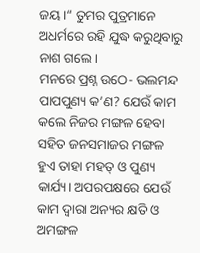ଜୟ।“ ତୁମର ପୁତ୍ରମାନେ ଅଧର୍ମରେ ରହି ଯୁଦ୍ଧ କରୁଥିବାରୁ ନାଶ ଗଲେ।
ମନରେ ପ୍ରଶ୍ନ ଉଠେ- ଭଲମନ୍ଦ ପାପପୁଣ୍ୟ କ’ଣ? ଯେଉଁ କାମ କଲେ ନିଜର ମଙ୍ଗଳ ହେବା ସହିତ ଜନସମାଜର ମଙ୍ଗଳ ହୁଏ ତାହା ମହତ୍ ଓ ପୁଣ୍ୟ କାର୍ଯ୍ୟ। ଅପରପକ୍ଷରେ ଯେଉଁ କାମ ଦ୍ୱାରା ଅନ୍ୟର କ୍ଷତି ଓ ଅମଙ୍ଗଳ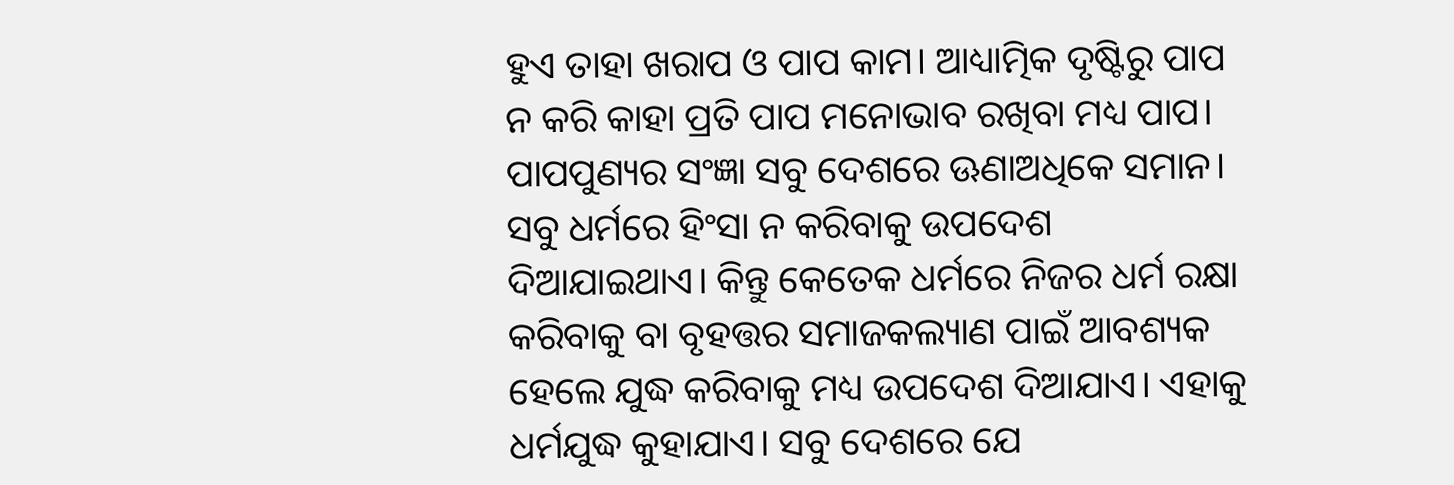ହୁଏ ତାହା ଖରାପ ଓ ପାପ କାମ। ଆଧ୍ୟାତ୍ମିକ ଦୃଷ୍ଟିରୁ ପାପ ନ କରି କାହା ପ୍ରତି ପାପ ମନୋଭାବ ରଖିବା ମଧ୍ୟ ପାପ। ପାପପୁଣ୍ୟର ସଂଜ୍ଞା ସବୁ ଦେଶରେ ଊଣାଅଧିକେ ସମାନ। ସବୁ ଧର୍ମରେ ହିଂସା ନ କରିବାକୁ ଉପଦେଶ ଦିଆଯାଇଥାଏ। କିନ୍ତୁ କେତେକ ଧର୍ମରେ ନିଜର ଧର୍ମ ରକ୍ଷା କରିବାକୁ ବା ବୃହତ୍ତର ସମାଜକଲ୍ୟାଣ ପାଇଁ ଆବଶ୍ୟକ ହେଲେ ଯୁଦ୍ଧ କରିବାକୁ ମଧ୍ୟ ଉପଦେଶ ଦିଆଯାଏ। ଏହାକୁ ଧର୍ମଯୁଦ୍ଧ କୁହାଯାଏ। ସବୁ ଦେଶରେ ଯେ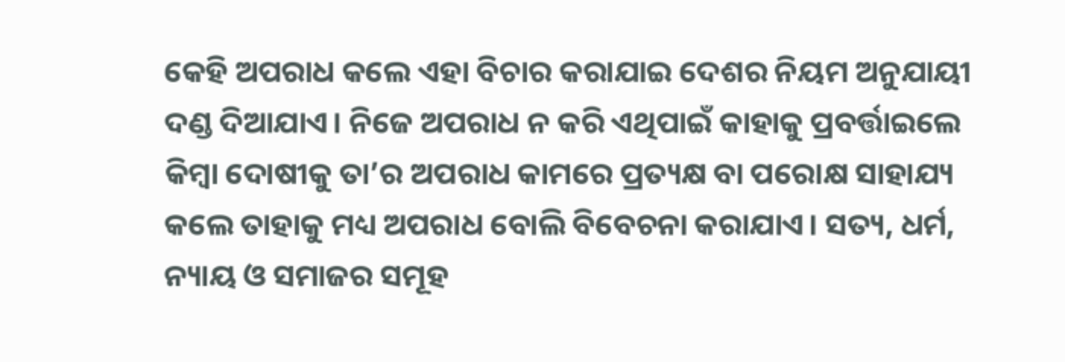କେହି ଅପରାଧ କଲେ ଏହା ବିଚାର କରାଯାଇ ଦେଶର ନିୟମ ଅନୁଯାୟୀ ଦଣ୍ଡ ଦିଆଯାଏ। ନିଜେ ଅପରାଧ ନ କରି ଏଥିପାଇଁ କାହାକୁ ପ୍ରବର୍ତ୍ତାଇଲେ କିମ୍ବା ଦୋଷୀକୁ ତା’ର ଅପରାଧ କାମରେ ପ୍ରତ୍ୟକ୍ଷ ବା ପରୋକ୍ଷ ସାହାଯ୍ୟ କଲେ ତାହାକୁ ମଧ୍ୟ ଅପରାଧ ବୋଲି ବିବେଚନା କରାଯାଏ। ସତ୍ୟ, ଧର୍ମ, ନ୍ୟାୟ ଓ ସମାଜର ସମୂହ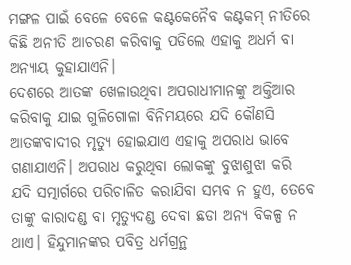ମଙ୍ଗଳ ପାଇଁ ବେଳେ ବେଳେ କଣ୍ଟକେନୈବ କଣ୍ଟକମ୍ ନୀତିରେ କିଛି ଅନୀତି ଆଚରଣ କରିବାକୁ ପଡିଲେ ଏହାକୁ ଅଧର୍ମ ବା ଅନ୍ୟାୟ କୁହାଯାଏନି।
ଦେଶରେ ଆତଙ୍କ ଖେଳାଉଥିବା ଅପରାଧୀମାନଙ୍କୁ ଅକ୍ତିଆର କରିବାକୁ ଯାଇ ଗୁଳିଗୋଳା ବିନିମୟରେ ଯଦି କୌଣସି ଆତଙ୍କବାଦୀର ମୃତ୍ୟୁ ହୋଇଯାଏ ଏହାକୁ ଅପରାଧ ଭାବେ ଗଣାଯାଏନି। ଅପରାଧ କରୁଥିବା ଲୋକଙ୍କୁ ବୁଝାଶୁଝା କରି ଯଦି ସତ୍ମାର୍ଗରେ ପରିଚାଳିତ କରାଯିବା ସମ୍ଭବ ନ ହୁଏ, ତେବେ ତାଙ୍କୁ କାରାଦଣ୍ଡ ବା ମୃତ୍ୟୁଦଣ୍ଡ ଦେବା ଛଡା ଅନ୍ୟ ବିକଳ୍ପ ନ ଥାଏ। ହିନ୍ଦୁମାନଙ୍କର ପବିତ୍ର ଧର୍ମଗ୍ରନ୍ଥ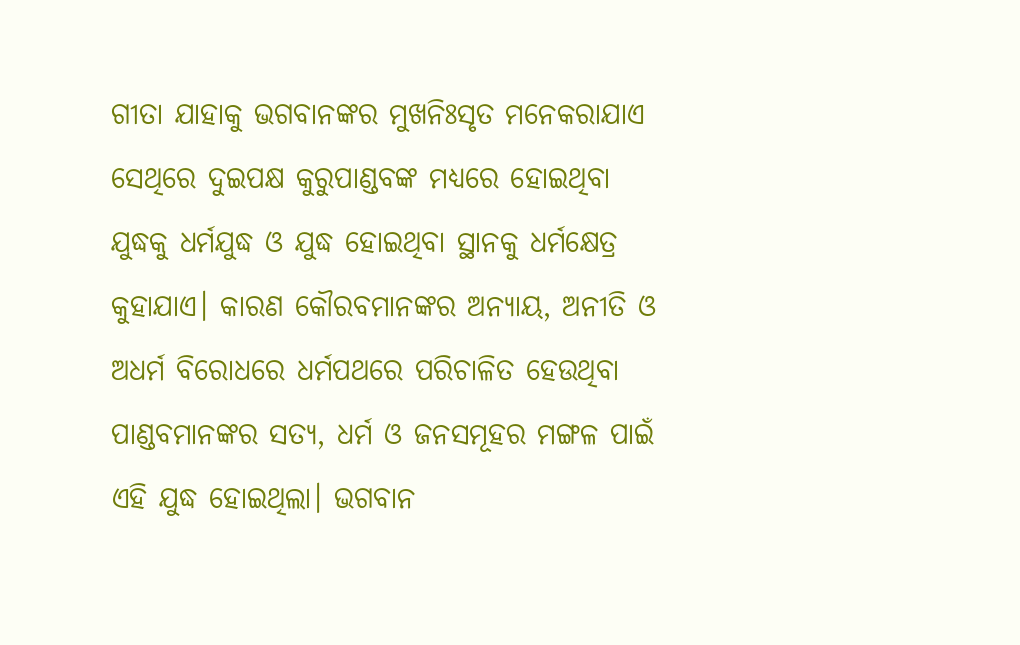ଗୀତା ଯାହାକୁ ଭଗବାନଙ୍କର ମୁଖନିଃସୃତ ମନେକରାଯାଏ ସେଥିରେ ଦୁଇପକ୍ଷ କୁରୁପାଣ୍ଡବଙ୍କ ମଧ୍ୟରେ ହୋଇଥିବା ଯୁଦ୍ଧକୁ ଧର୍ମଯୁଦ୍ଧ ଓ ଯୁଦ୍ଧ ହୋଇଥିବା ସ୍ଥାନକୁ ଧର୍ମକ୍ଷେତ୍ର କୁହାଯାଏ। କାରଣ କୌରବମାନଙ୍କର ଅନ୍ୟାୟ, ଅନୀତି ଓ ଅଧର୍ମ ବିରୋଧରେ ଧର୍ମପଥରେ ପରିଚାଳିତ ହେଉଥିବା ପାଣ୍ଡବମାନଙ୍କର ସତ୍ୟ, ଧର୍ମ ଓ ଜନସମୂହର ମଙ୍ଗଳ ପାଇଁ ଏହି ଯୁଦ୍ଧ ହୋଇଥିଲା। ଭଗବାନ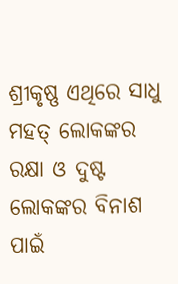ଶ୍ରୀକୃଷ୍ଣ ଏଥିରେ ସାଧୁ ମହତ୍ ଲୋକଙ୍କର ରକ୍ଷା ଓ ଦୁଷ୍ଟ ଲୋକଙ୍କର ବିନାଶ ପାଇଁ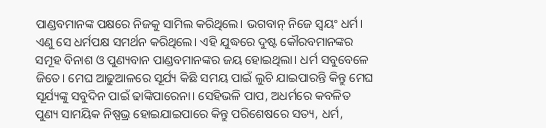ପାଣ୍ଡବମାନଙ୍କ ପକ୍ଷରେ ନିଜକୁ ସାମିଲ କରିଥିଲେ। ଭଗବାନ୍ ନିଜେ ସ୍ବୟଂ ଧର୍ମ। ଏଣୁ ସେ ଧର୍ମପକ୍ଷ ସମର୍ଥନ କରିଥିଲେ। ଏହି ଯୁଦ୍ଧରେ ଦୁଷ୍ଟ କୌରବମାନଙ୍କର ସମୂହ ବିନାଶ ଓ ପୁଣ୍ୟବାନ ପାଣ୍ଡବମାନଙ୍କର ଜୟ ହୋଇଥିଲା। ଧର୍ମ ସବୁବେଳେ ଜିତେ। ମେଘ ଆଢୁଆଳରେ ସୂର୍ଯ୍ୟ କିଛି ସମୟ ପାଇଁ ଲୁଚି ଯାଇପାରନ୍ତି କିନ୍ତୁ ମେଘ ସୂର୍ଯ୍ୟଙ୍କୁ ସବୁଦିନ ପାଇଁ ଢାଙ୍କିପାରେନା। ସେହିଭଳି ପାପ, ଅଧର୍ମରେ କବଳିତ ପୁଣ୍ୟ ସାମୟିକ ନିଷ୍ପଭ୍ର ହୋଇଯାଇପାରେ କିନ୍ତୁ ପରିଶେଷରେ ସତ୍ୟ, ଧର୍ମ,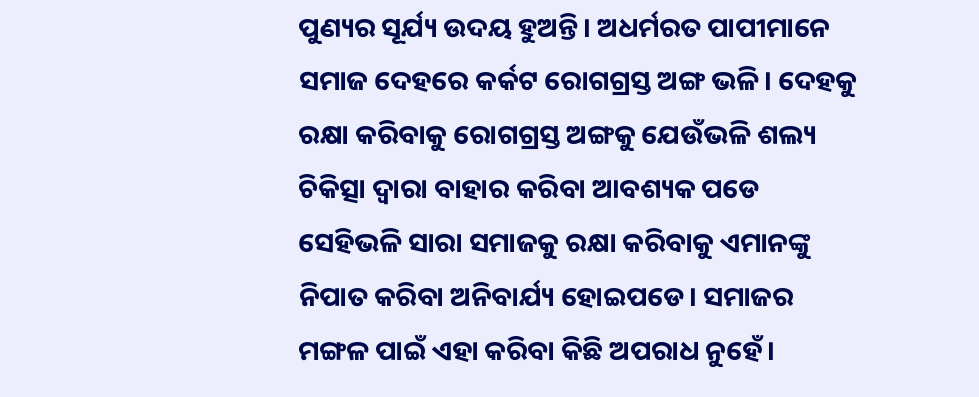ପୁଣ୍ୟର ସୂର୍ଯ୍ୟ ଉଦୟ ହୁଅନ୍ତି। ଅଧର୍ମରତ ପାପୀମାନେ ସମାଜ ଦେହରେ କର୍କଟ ରୋଗଗ୍ରସ୍ତ ଅଙ୍ଗ ଭଳି। ଦେହକୁ ରକ୍ଷା କରିବାକୁ ରୋଗଗ୍ରସ୍ତ ଅଙ୍ଗକୁ ଯେଉଁଭଳି ଶଲ୍ୟ ଚିକିତ୍ସା ଦ୍ୱାରା ବାହାର କରିବା ଆବଶ୍ୟକ ପଡେ ସେହିଭଳି ସାରା ସମାଜକୁ ରକ୍ଷା କରିବାକୁ ଏମାନଙ୍କୁ ନିପାତ କରିବା ଅନିବାର୍ଯ୍ୟ ହୋଇପଡେ। ସମାଜର ମଙ୍ଗଳ ପାଇଁ ଏହା କରିବା କିଛି ଅପରାଧ ନୁହେଁ।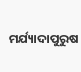ମର୍ଯ୍ୟାଦାପୁରୁଷ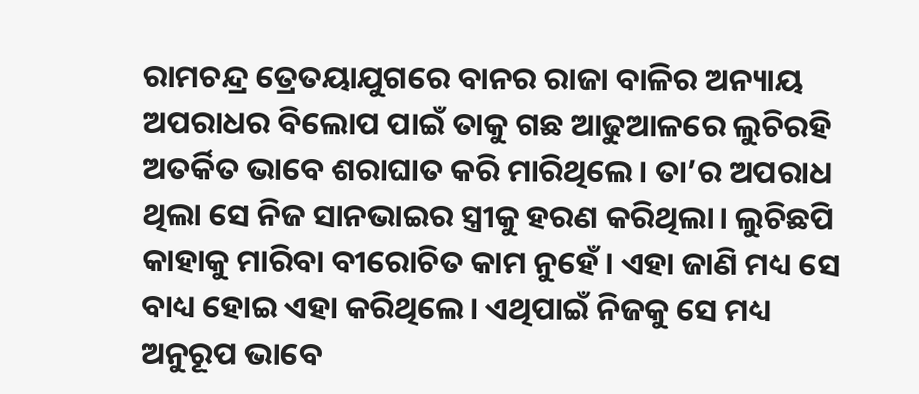ରାମଚନ୍ଦ୍ର ତ୍ରେତୟାଯୁଗରେ ବାନର ରାଜା ବାଳିର ଅନ୍ୟାୟ ଅପରାଧର ବିଲୋପ ପାଇଁ ତାକୁ ଗଛ ଆଢୁଆଳରେ ଲୁଚିରହି ଅତର୍କିତ ଭାବେ ଶରାଘାତ କରି ମାରିଥିଲେ। ତା’ର ଅପରାଧ ଥିଲା ସେ ନିଜ ସାନଭାଇର ସ୍ତ୍ରୀକୁ ହରଣ କରିଥିଲା। ଲୁଚିଛପି କାହାକୁ ମାରିବା ବୀରୋଚିତ କାମ ନୁହେଁ। ଏହା ଜାଣି ମଧ୍ୟ ସେ ବାଧ୍ୟ ହୋଇ ଏହା କରିଥିଲେ। ଏଥିପାଇଁ ନିଜକୁ ସେ ମଧ୍ୟ ଅନୁରୂପ ଭାବେ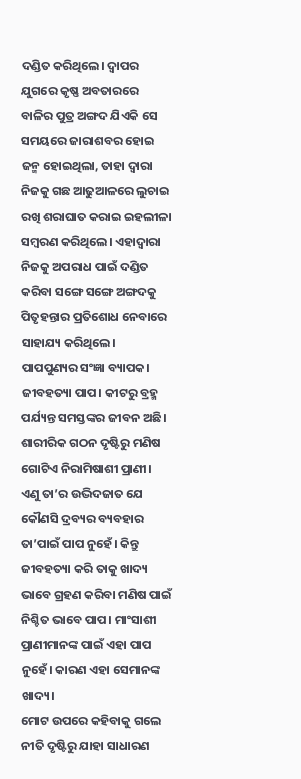ଦଣ୍ଡିତ କରିଥିଲେ। ଦ୍ୱାପର ଯୁଗରେ କୃଷ୍ଣ ଅବତାରରେ ବାଳିର ପୁତ୍ର ଅଙ୍ଗଦ ଯିଏକି ସେ ସମୟରେ ଜାରାଶବର ହୋଇ ଜନ୍ମ ହୋଇଥିଲା, ତାହା ଦ୍ୱାରା ନିଜକୁ ଗଛ ଆଢୁଆଳରେ ଲୁଚାଇ ରଖି ଶରାଘାତ କରାଇ ଇହଲୀଳା ସମ୍ବରଣ କରିଥିଲେ। ଏହାଦ୍ୱାରା ନିଜକୁ ଅପରାଧ ପାଇଁ ଦଣ୍ଡିତ କରିବା ସଙ୍ଗେ ସଙ୍ଗେ ଅଙ୍ଗଦକୁ ପିତୃହନ୍ତାର ପ୍ରତିଶୋଧ ନେବାରେ ସାହାଯ୍ୟ କରିଥିଲେ।
ପାପପୁଣ୍ୟର ସଂଜ୍ଞା ବ୍ୟାପକ। ଜୀବହତ୍ୟା ପାପ। କୀଟରୁ ବ୍ରହ୍ମ ପର୍ଯ୍ୟନ୍ତ ସମସ୍ତଙ୍କର ଜୀବନ ଅଛି। ଶାରୀରିକ ଗଠନ ଦୃଷ୍ଟିରୁ ମଣିଷ ଗୋଟିଏ ନିରାମିଷାଶୀ ପ୍ରାଣୀ। ଏଣୁ ତା’ର ଉଦ୍ଭିଦଜାତ ଯେ କୌଣସି ଦ୍ରବ୍ୟର ବ୍ୟବହାର ତା’ପାଇଁ ପାପ ନୁହେଁ। କିନ୍ତୁ ଜୀବହତ୍ୟା କରି ତାକୁ ଖାଦ୍ୟ ଭାବେ ଗ୍ରହଣ କରିବା ମଣିଷ ପାଇଁ ନିଶ୍ଚିତ ଭାବେ ପାପ। ମାଂସାଶୀ ପ୍ରାଣୀମାନଙ୍କ ପାଇଁ ଏହା ପାପ ନୁହେଁ। କାରଣ ଏହା ସେମାନଙ୍କ ଖାଦ୍ୟ।
ମୋଟ ଉପରେ କହିବାକୁ ଗଲେ ନୀତି ଦୃଷ୍ଟିରୁ ଯାହା ସାଧାରଣ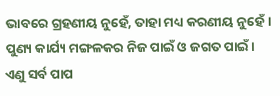ଭାବରେ ଗ୍ରହଣୀୟ ନୁହେଁ, ତାହା ମଧ୍ୟ କରଣୀୟ ନୁହେଁ। ପୁଣ୍ୟ କାର୍ଯ୍ୟ ମଙ୍ଗଳକର ନିଜ ପାଇଁ ଓ ଜଗତ ପାଇଁ। ଏଣୁ ସର୍ବ ପାପ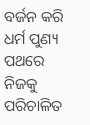ବର୍ଜନ କରି ଧର୍ମ ପୁଣ୍ୟ ପଥରେ ନିଜକୁ ପରିଚାଳିତ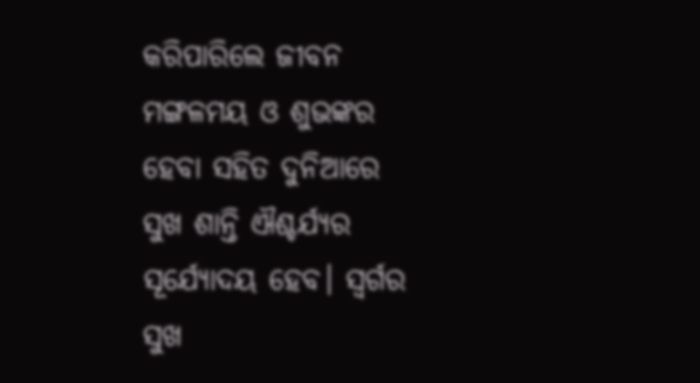କରିପାରିଲେ ଜୀବନ ମଙ୍ଗଳମୟ ଓ ଶୁଭଙ୍କର ହେବା ସହିତ ଦୁନିଆରେ ସୁଖ ଶାନ୍ତି ଐଶ୍ଚର୍ଯ୍ୟର ସୂର୍ଯ୍ୟୋଦୟ ହେବ। ସ୍ବର୍ଗର ସୁଖ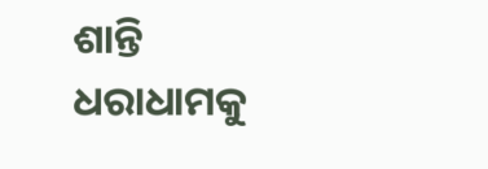ଶାନ୍ତି ଧରାଧାମକୁ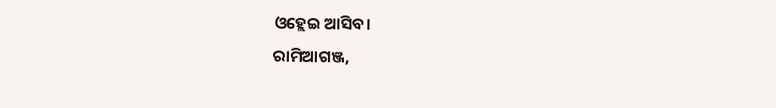ଓହ୍ଲେଇ ଆସିବ।
ରାମିଆଗଞ୍ଜ,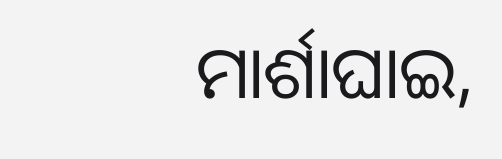ମାର୍ଶାଘାଇ,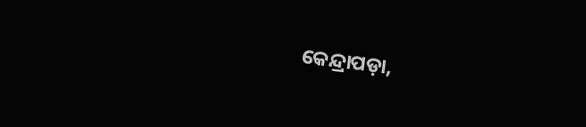କେନ୍ଦ୍ରାପଡ଼ା,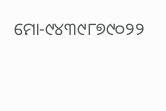ମୋ-୯୪୩୯୮୭୯୦୨୨